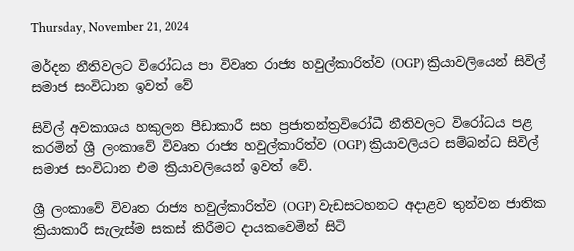Thursday, November 21, 2024

මර්දන නීතිවලට විරෝධය පා විවෘත රාජ්‍ය හවුල්කාරිත්ව (OGP) ක්‍රියාවලියෙන් සිවිල් සමාජ සංවිධාන ඉවත් වේ

සිවිල් අවකාශය හකුලන පීඩාකාරී සහ ප්‍රජාතන්ත්‍රවිරෝධී නීතිවලට විරෝධය පළ කරමින් ශ්‍රී ලංකාවේ විවෘත රාජ්‍ය හවුල්කාරිත්ව (OGP) ක්‍රියාවලියට සම්බන්ධ සිවිල් සමාජ සංවිධාන එම ක්‍රියාවලියෙන් ඉවත් වේ.

ශ්‍රී ලංකාවේ විවෘත රාජ්‍ය හවුල්කාරිත්ව (OGP) වැඩසටහනට අදාළව තුන්වන ජාතික ක්‍රියාකාරී සැලැස්ම සකස් කිරීමට දායකවෙමින් සිටි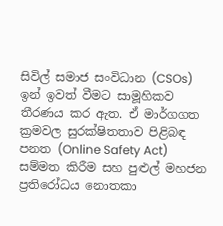සිවිල් සමාජ සංවිධාන (CSOs) ඉන් ඉවත් වීමට සාමූහිකව තීරණය කර ඇත. ඒ මාර්ගගත ක්‍රමවල සුරක්ෂිතතාව පිළිබඳ පනත (Online Safety Act) සම්මත කිරීම සහ පුළුල් මහජන ප්‍රතිරෝධය නොතකා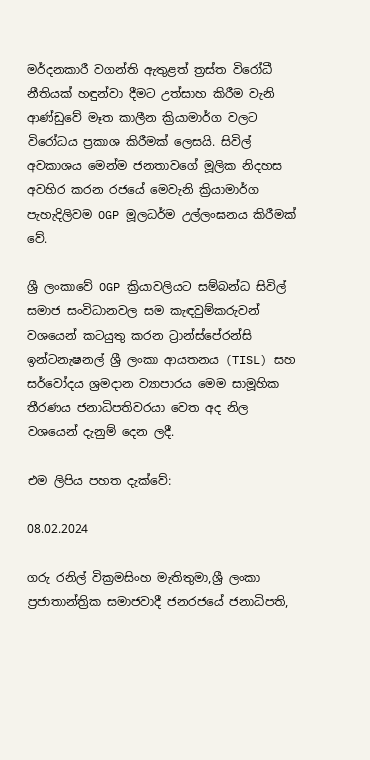මර්දනකාරී වගන්ති ඇතුළත් ත්‍රස්ත විරෝධී නීතියක් හඳුන්වා දීමට උත්සාහ කිරීම වැනි ආණ්ඩුවේ මෑත කාලීන ක්‍රියාමාර්ග වලට විරෝධය ප්‍රකාශ කිරීමක් ලෙසයි. සිවිල් අවකාශය මෙන්ම ජනතාවගේ මූලික නිදහස අවහිර කරන රජයේ මෙවැනි ක්‍රියාමාර්ග පැහැදිලිවම OGP මූලධර්ම උල්ලංඝනය කිරීමක් වේ.

ශ්‍රී ලංකාවේ OGP ක්‍රියාවලියට සම්බන්ධ සිවිල් සමාජ සංවිධානවල සම කැඳවුම්කරුවන් වශයෙන් කටයුතු කරන ට්‍රාන්ස්පේරන්සි ඉන්ටනැෂනල් ශ්‍රී ලංකා ආයතනය (TISL) සහ සර්වෝදය ශ්‍රමදාන ව්‍යාපාරය මෙම සාමූහික තීරණය ජනාධිපතිවරයා වෙත අද නිල වශයෙන් දැනුම් දෙන ලදී.

එම ලිපිය පහත දැක්වේ:

08.02.2024

ගරු රනිල් වික්‍රමසිංහ මැතිතුමා,ශ්‍රී ලංකා ප්‍රජාතාන්ත්‍රික සමාජවාදී ජනරජයේ ජනාධිපති,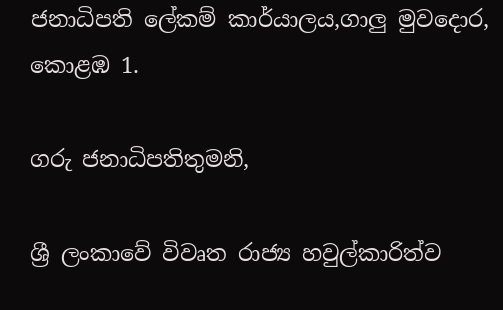ජනාධිපති ලේකම් කාර්යාලය,ගාලු මුවදොර, කොළඹ 1.

ගරු ජනාධිපතිතුමනි,

ශ්‍රී ලංකාවේ විවෘත රාජ්‍ය හවුල්කාරිත්ව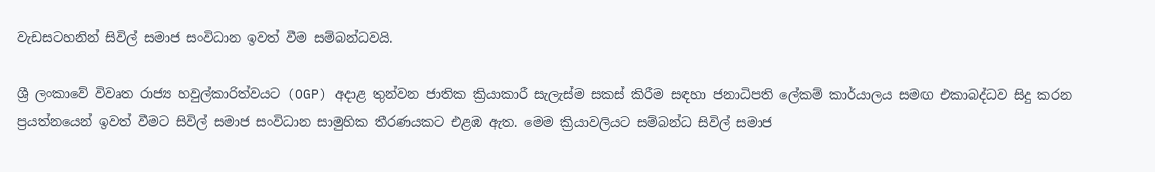වැඩසටහනින් සිවිල් සමාජ සංවිධාන ඉවත් වීම සම්බන්ධවයි.

ශ්‍රී ලංකාවේ විවෘත රාජ්‍ය හවුල්කාරිත්වයට (OGP) අදාළ තුන්වන ජාතික ක්‍රියාකාරී සැලැස්ම සකස් කිරීම සඳහා ජනාධිපති ලේකම් කාර්යාලය සමඟ එකාබද්ධව සිදු කරන ප්‍රයත්නයෙන් ඉවත් වීමට සිවිල් සමාජ සංවිධාන සාමුහික තීරණයකට එළඹ ඇත. මෙම ක්‍රියාවලියට සම්බන්ධ සිවිල් සමාජ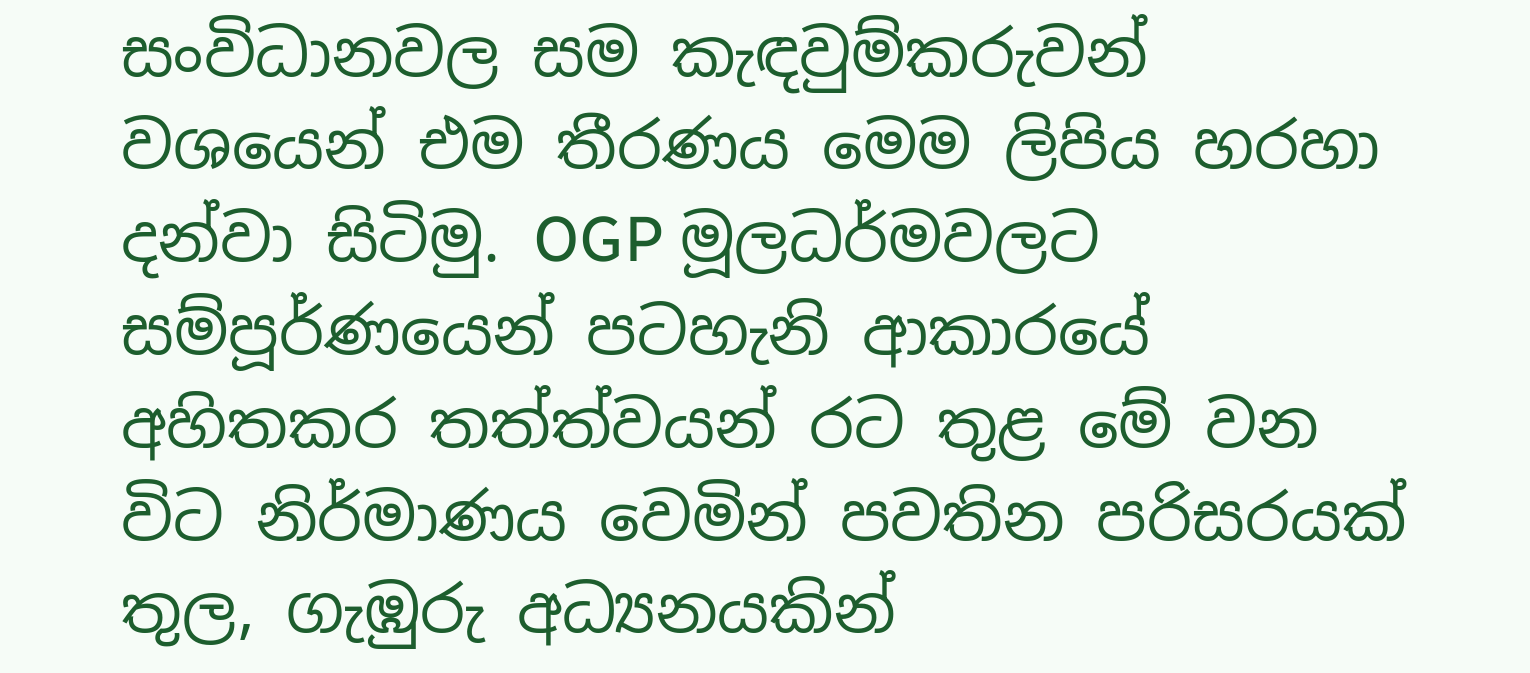සංවිධානවල සම කැඳවුම්කරුවන් වශයෙන් එම තීරණය මෙම ලිපිය හරහා දන්වා සිටිමු. OGP මූලධර්මවලට සම්පූර්ණයෙන් පටහැනි ආකාරයේ අහිතකර තත්ත්වයන් රට තුළ මේ වන විට නිර්මාණය වෙමින් පවතින පරිසරයක් තුල, ගැඹුරු අධ්‍යනයකින්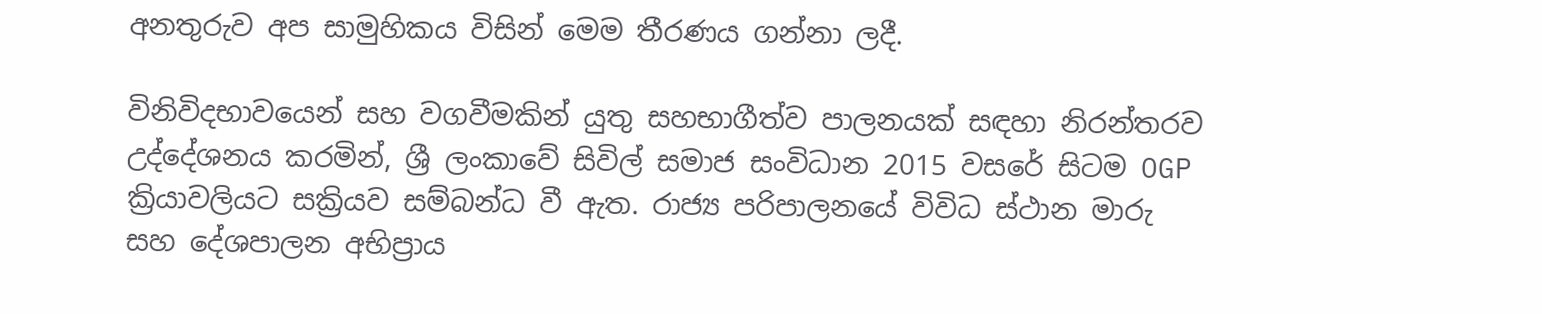අනතුරුව අප සාමුහිකය විසින් මෙම තීරණය ගන්නා ලදී.

විනිවිදභාවයෙන් සහ වගවීමකින් යුතු සහභාගීත්ව පාලනයක් සඳහා නිරන්තරව උද්දේශනය කරමින්, ශ්‍රී ලංකාවේ සිවිල් සමාජ සංවිධාන 2015 වසරේ සිටම OGP ක්‍රියාවලියට සක්‍රියව සම්බන්ධ වී ඇත. රාජ්‍ය පරිපාලනයේ විවිධ ස්ථාන මාරු සහ දේශපාලන අභිප්‍රාය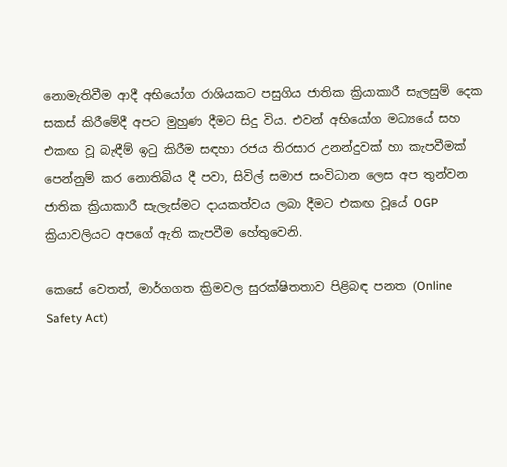නොමැතිවීම ආදී අභියෝග රාශියකට පසුගිය ජාතික ක්‍රියාකාරී සැලසුම් දෙක සකස් කිරීමේදී අපට මුහුණ දීමට සිදු විය. එවන් අභියෝග මධ්‍යයේ සහ එකඟ වූ බැඳීම් ඉටු කිරීම සඳහා රජය තිරසාර උනන්දුවක් හා කැපවීමක් පෙන්නුම් කර නොතිබිය දී පවා, සිවිල් සමාජ සංවිධාන ලෙස අප තුන්වන ජාතික ක්‍රියාකාරී සැලැස්මට දායකත්වය ලබා දීමට එකඟ වූයේ OGP ක්‍රියාවලියට අපගේ ඇති කැපවීම හේතුවෙනි.

කෙසේ වෙතත්, මාර්ගගත ක්‍රිමවල සුරක්ෂිතතාව පිළිබඳ පනත (Online Safety Act)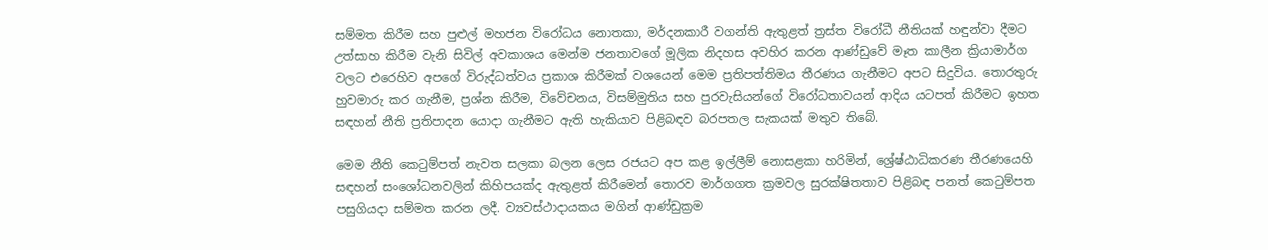සම්මත කිරීම සහ පුළුල් මහජන විරෝධය නොතකා, මර්දනකාරී වගන්ති ඇතුළත් ත්‍රස්ත විරෝධී නීතියක් හඳුන්වා දීමට උත්සාහ කිරීම වැනි සිවිල් අවකාශය මෙන්ම ජනතාවගේ මූලික නිදහස අවහිර කරන ආණ්ඩුවේ මෑත කාලීන ක්‍රියාමාර්ග වලට එරෙහිව අපගේ විරුද්ධත්වය ප්‍රකාශ කිරීමක් වශයෙන් මෙම ප්‍රතිපත්තිමය තීරණය ගැනීමට අපට සිදුවිය. තොරතුරු හුවමාරු කර ගැනීම, ප්‍රශ්න කිරීම, විවේචනය, විසම්මුතිය සහ පුරවැසියන්ගේ විරෝධතාවයන් ආදිය යටපත් කිරීමට ඉහත සඳහන් නීති ප්‍රතිපාදන යොදා ගැනීමට ඇති හැකියාව පිළිබඳව බරපතල සැකයක් මතුව තිබේ.

මෙම නීති කෙටුම්පත් නැවත සලකා බලන ලෙස රජයට අප කළ ඉල්ලීම් නොසළකා හරිමින්, ශ්‍රේෂ්ඨාධිකරණ තීරණයෙහි සඳහන් සංශෝධනවලින් කිහිපයක්ද ඇතුළත් කිරීමෙන් තොරව මාර්ගගත ක්‍රමවල සුරක්ෂිතතාව පිළිබඳ පනත් කෙටුම්පත පසුගියදා සම්මත කරන ලදී. ව්‍යවස්ථාදායකය මගින් ආණ්ඩුක්‍රම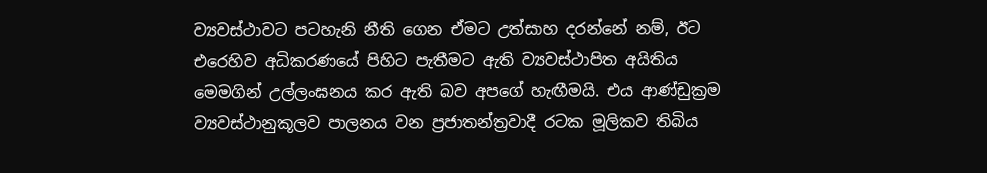ව්‍යවස්ථාවට පටහැනි නීති ගෙන ඒමට උත්සාහ දරන්නේ නම්, ඊට එරෙහිව අධිකරණයේ පිහිට පැතීමට ඇති ව්‍යවස්ථාපිත අයිතිය මෙමගින් උල්ලංඝනය කර ඇති බව අපගේ හැඟීමයි. එය ආණ්ඩුක්‍රම ව්‍යවස්ථානුකූලව පාලනය වන ප්‍රජාතන්ත්‍රවාදී රටක මූලිකව තිබිය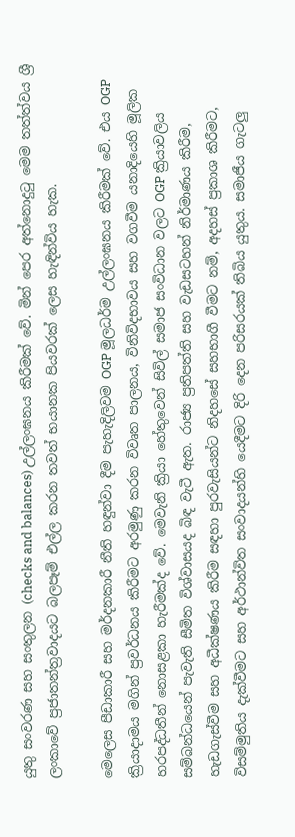යුතු සංවරණ සහ සංතුලන (checks and balances) උල්ලංඝනය කිරීමක් වේ. මින් පෙර අත්නොදුටු මෙම තත්ත්වය ශ්‍රී ලංකාවේ‍ ප්‍රජාතන්ත්‍රවාදයට බලපෑම් එල්ල කරන තවත් භයානක පියවරක් ලෙස හැඳින්විය හැක.

මෙලෙස පීඩාකාරී සහ මර්දනකාරී නීති හඳුන්වා දීම පැහැදිලිවම OGP මූලධර්ම උල්ලංඝනය කිරීමක් වේ. එය OGP ක්‍රියාදාමය මගින් ප්‍රවර්ධනය කිරීමට අරමුණු කරන විවෘත පාලනය, විනිවිදභාවය සහ වගවීම යනාදියෙහි මූලික හරපද්ධතීන් නොසළකා හැරීමක්ද වේ. මෙවැනි ක්‍රියා හේතුවෙන් සිවිල් සමාජ සංවිධාන වලට OGP ක්‍රියාවලිය සම්බන්ධයෙන් පැවැති සීමිත විශ්වාසයද බිඳ වැටී ඇත. රාජ්‍ය ප්‍රතිපත්ති සහ වැඩසටහන් නිර්මාණය කිරීම, හැඩගැස්වීම සහ අධීක්ෂණය කිරීම සඳහා පුරවැසියන්ට නිදහසේ සහභාගී වීමට නම්, අදහස් ප්‍රකාශ කිරීමට, විසම්මුතිය දැක්වීමට සහ අර්ථාන්විත සංවාදයන්හි යෙදීමට දිරි දෙන පරිසරයක් තිබිය යුතුය. සමාජීය ගැටලු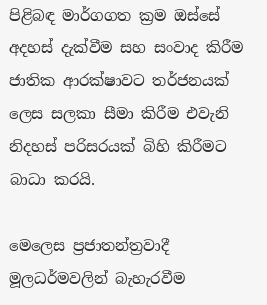පිළිබඳ මාර්ගගත ක්‍රම ඔස්සේ අදහස් දැක්වීම සහ සංවාද කිරීම ජාතික ආරක්ෂාවට තර්ජනයක් ලෙස සලකා සීමා කිරීම එවැනි නිදහස් පරිසරයක් බිහි කිරීමට බාධා කරයි.

මෙලෙස ප්‍රජාතන්ත්‍රවාදී මූලධර්මවලින් බැහැරවීම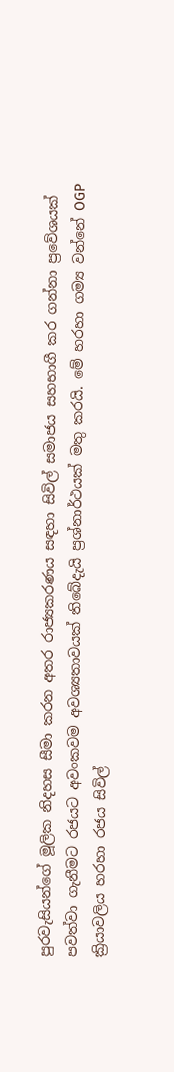පුරවැසියන්ගේ මූලික නිදහස සීමා කරන අතර රාජ්‍යකරණය සඳහා සිවිල් සමාජය සහභාගී කර ගන්නා ප්‍රවේශයක් පවත්වා ගැනීමට රජයට අවංකවම අවශ්‍යතාවයක් තිබේදැයි ප්‍රශ්නාර්ථයක් මතු කරයි. මේ හරහා ගම්‍ය වන්නේ OGP ක්‍රියාවලිය හරහා රජය සිවිල්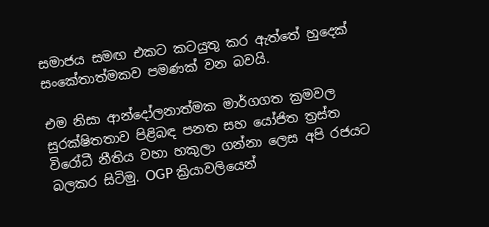සමාජය සමඟ එකට කටයුතු කර ඇත්තේ හුදෙක් සංකේතාත්මකව පමණක් වන බවයි.

එම නිසා ආන්දෝලනාත්මක මාර්ගගත ක්‍රමවල සුරක්ෂිතතාව පිළිබඳ පනත සහ යෝජිත ත්‍රස්ත විරෝධී නීතිය වහා හකුලා ගන්නා ලෙස අපි රජයට බලකර සිටිමු. OGP ක්‍රියාවලියෙන්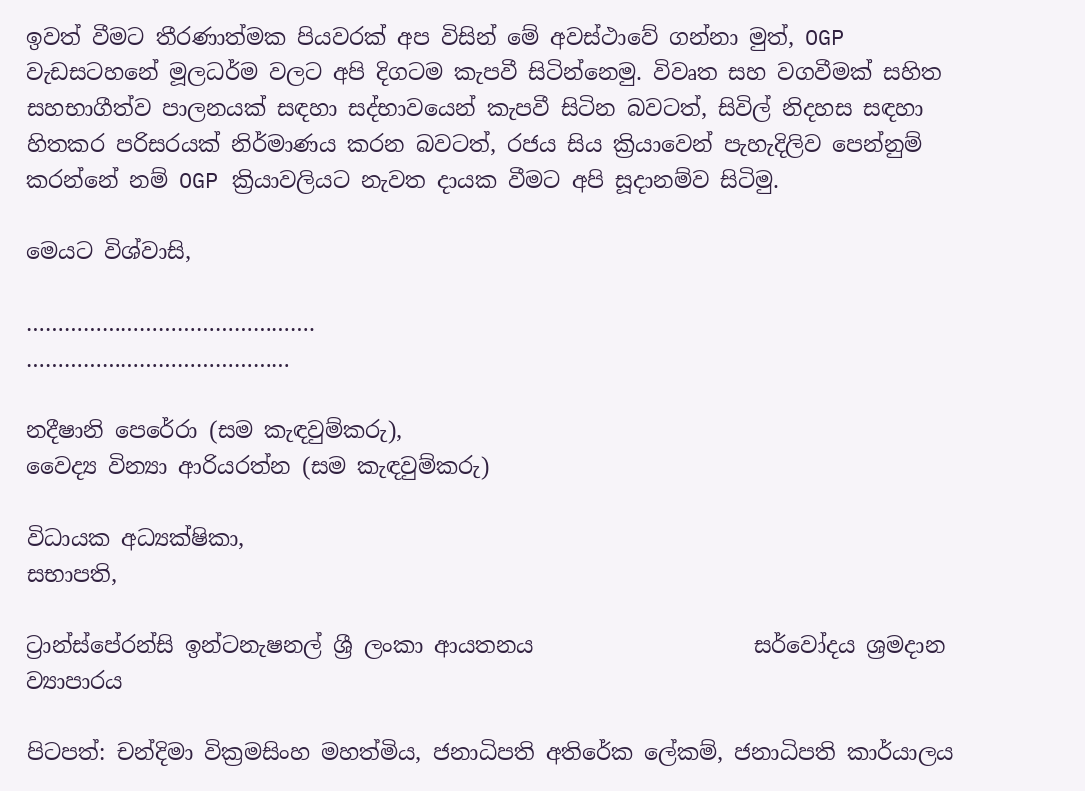ඉවත් වීමට තීරණාත්මක පියවරක් අප විසින් මේ අවස්ථාවේ ගන්නා මුත්, OGP වැඩසටහනේ මූලධර්ම වලට අපි දිගටම කැපවී සිටින්නෙමු. විවෘත සහ වගවීමක් සහිත සහභාගීත්ව පාලනයක් සඳහා සද්භාවයෙන් කැපවී සිටින බවටත්, සිවිල් නිදහස සඳහා හිතකර පරිසරයක් නිර්මාණය කරන බවටත්, රජය සිය ක්‍රියාවෙන් පැහැදිලිව පෙන්නුම් කරන්නේ නම් OGP ක්‍රියාවලියට නැවත දායක වීමට අපි සූදානම්ව සිටිමු.

මෙයට විශ්වාසි,

……………………………………….                                     ……………………………………

නදීෂානි පෙරේරා (සම කැඳවුම්කරු),                                            වෛද්‍ය වින්‍යා ආරියරත්න (සම කැඳවුම්කරු)

විධායක අධ්‍යක්ෂිකා,                                                                         සභාපති,

ට්‍රාන්ස්පේරන්සි ඉන්ටනැෂනල් ශ්‍රී ලංකා ආයතනය                    සර්වෝදය ශ්‍රමදාන ව්‍යාපාරය

පිටපත්: චන්දිමා වික්‍රමසිංහ මහත්මිය, ජනාධිපති අතිරේක ලේකම්, ජනාධිපති කාර්යාලය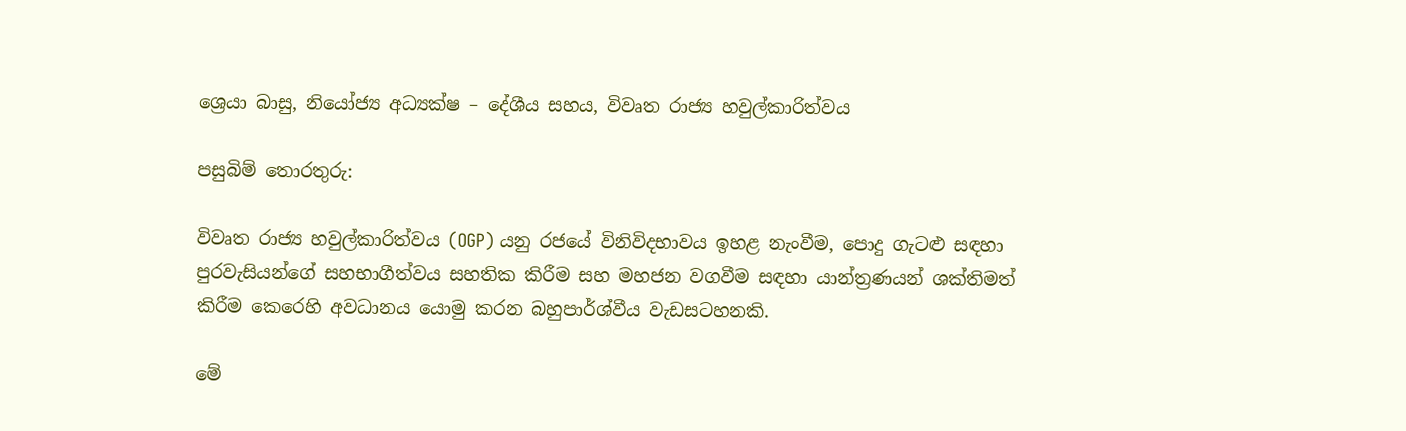ශ්‍රෙයා බාසු, නියෝජ්‍ය අධ්‍යක්ෂ – දේශීය සහය, විවෘත රාජ්‍ය හවුල්කාරිත්වය

පසුබිම් තොරතුරු:

විවෘත රාජ්‍ය හවුල්කාරිත්වය (OGP) යනු රජයේ විනිවිදභාවය ඉහළ නැංවීම, පොදු ගැටළු සඳහා පුරවැසියන්ගේ සහභාගීත්වය සහතික කිරීම සහ මහජන වගවීම සඳහා යාන්ත්‍රණයන් ශක්තිමත් කිරීම කෙරෙහි අවධානය යොමු කරන බහුපාර්ශ්වීය වැඩසටහනකි.

මේ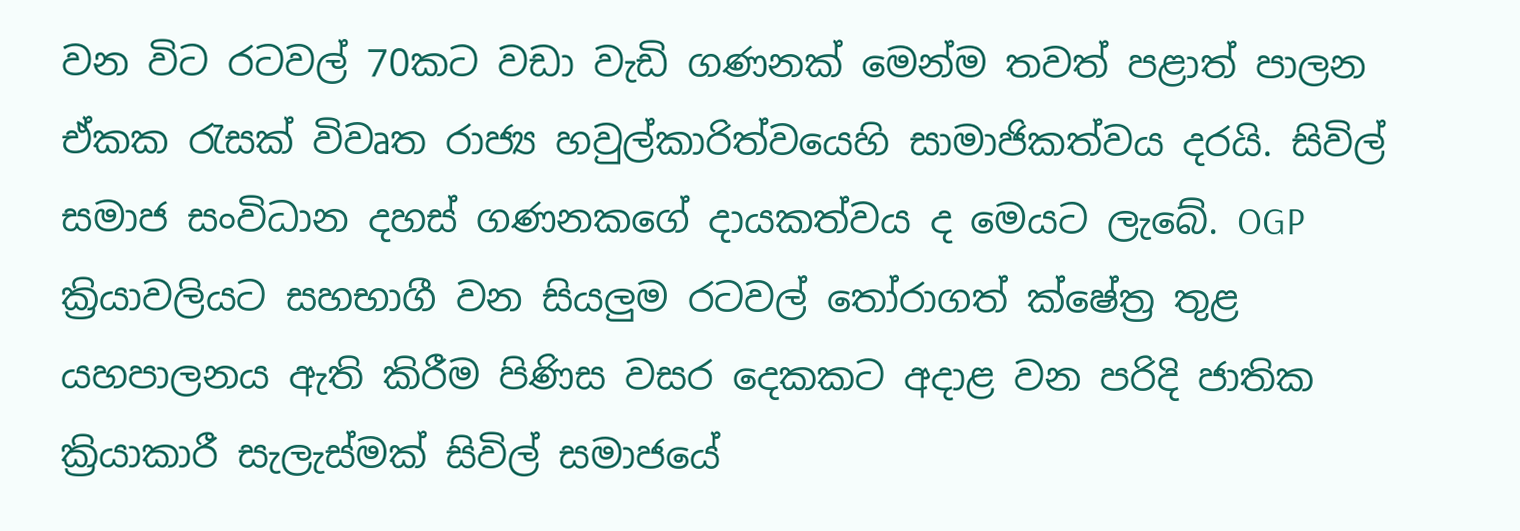වන විට රටවල් 70කට වඩා වැඩි ගණනක් මෙන්ම තවත් පළාත් පාලන ඒකක රැසක් විවෘත රාජ්‍ය හවුල්කාරිත්වයෙහි සාමාජිකත්වය දරයි. සිවිල් සමාජ සංවිධාන දහස් ගණනකගේ දායකත්වය ද මෙයට ලැබේ. OGP ක්‍රියාවලියට සහභාගී වන සියලුම රටවල් තෝරාගත් ක්ෂේත්‍ර තුළ යහපාලනය ඇති කිරීම පිණිස වසර දෙකකට අදාළ වන පරිදි ජාතික ක්‍රියාකාරී සැලැස්මක් සිවිල් සමාජයේ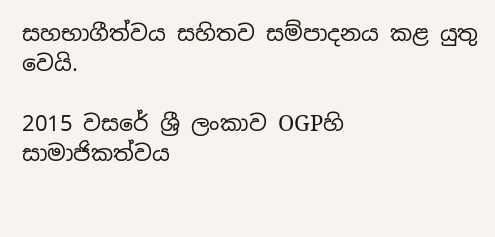සහභාගීත්වය සහිතව සම්පාදනය කළ යුතු වෙයි.

2015 වසරේ ශ්‍රී ලංකාව OGPහි සාමාජිකත්වය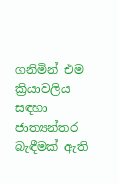ගනිමින් එම ක්‍රියාවලිය සඳහා ජාත්‍යන්තර බැඳීමක් ඇති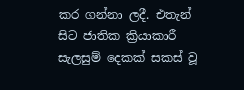කර ගන්නා ලදී. එතැන් සිට ජාතික ක්‍රියාකාරී සැලසුම් දෙකක් සකස් වූ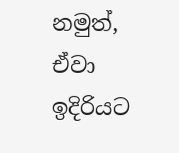නමුත්, ඒවා ඉදිරියට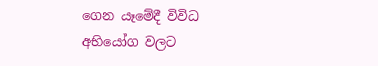ගෙන යෑමේදී විවිධ අභියෝග වලට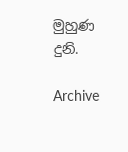මුහුණ දුනි.

Archive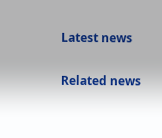Latest news

Related news